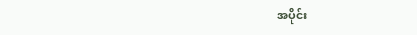အပိုင်း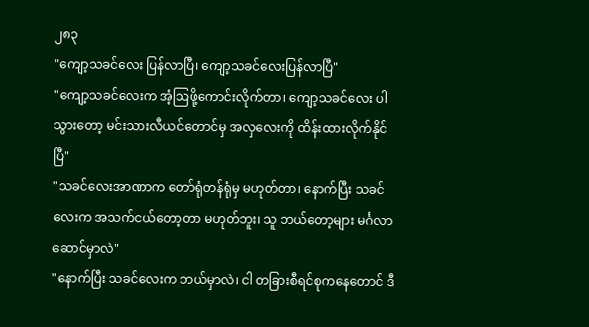၂၈၃
"ကျော့သခင်လေး ပြန်လာပြီ၊ ကျော့သခင်လေးပြန်လာပြီ"
"ကျော့သခင်လေးက အံ့ဩဖို့ကောင်းလိုက်တာ၊ ကျော့သခင်လေး ပါသွားတော့ မင်းသားလီယင်တောင်မှ အလှလေးကို ထိန်းထားလိုက်နိုင်ပြီ"
"သခင်လေးအာဏာက တော်ရုံတန်ရုံမှ မဟုတ်တာ၊ နောက်ပြီး သခင်လေးက အသက်ငယ်တော့တာ မဟုတ်ဘူး၊ သူ ဘယ်တော့များ မင်္ဂလာဆောင်မှာလဲ"
"နောက်ပြီး သခင်လေးက ဘယ်မှာလဲ၊ ငါ တခြားစီရင်စုကနေတောင် ဒီ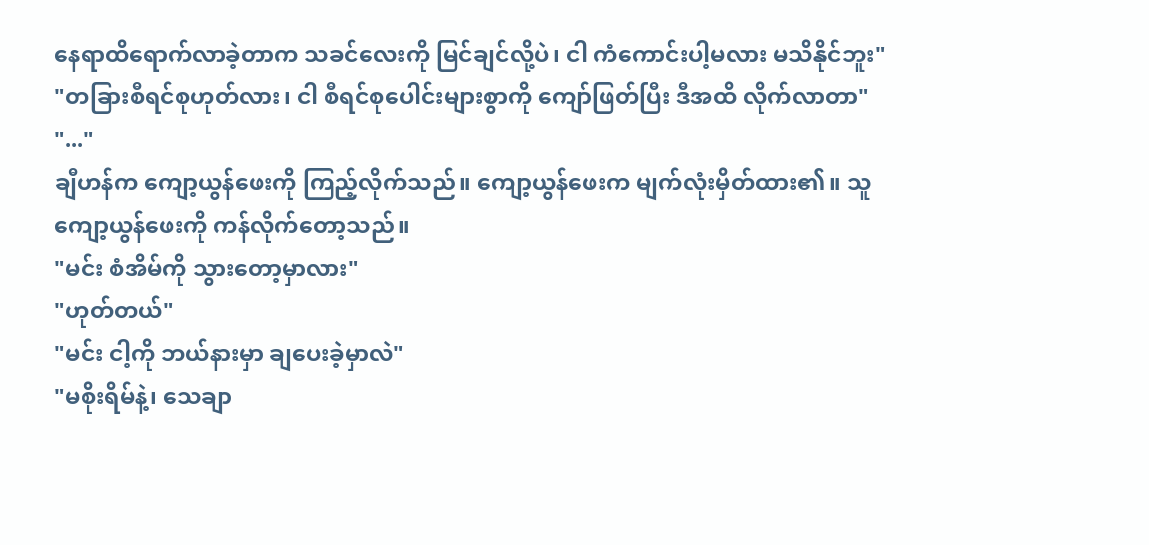နေရာထိရောက်လာခဲ့တာက သခင်လေးကို မြင်ချင်လို့ပဲ၊ ငါ ကံကောင်းပါ့မလား မသိနိုင်ဘူး"
"တခြားစီရင်စုဟုတ်လား၊ ငါ စီရင်စုပေါင်းများစွာကို ကျော်ဖြတ်ပြီး ဒီအထိ လိုက်လာတာ"
"..."
ချီဟန်က ကျော့ယွန်ဖေးကို ကြည့်လိုက်သည်။ ကျော့ယွန်ဖေးက မျက်လုံးမှိတ်ထား၏။ သူ ကျော့ယွန်ဖေးကို ကန်လိုက်တော့သည်။
"မင်း စံအိမ်ကို သွားတော့မှာလား"
"ဟုတ်တယ်"
"မင်း ငါ့ကို ဘယ်နားမှာ ချပေးခဲ့မှာလဲ"
"မစိုးရိမ်နဲ့၊ သေချာ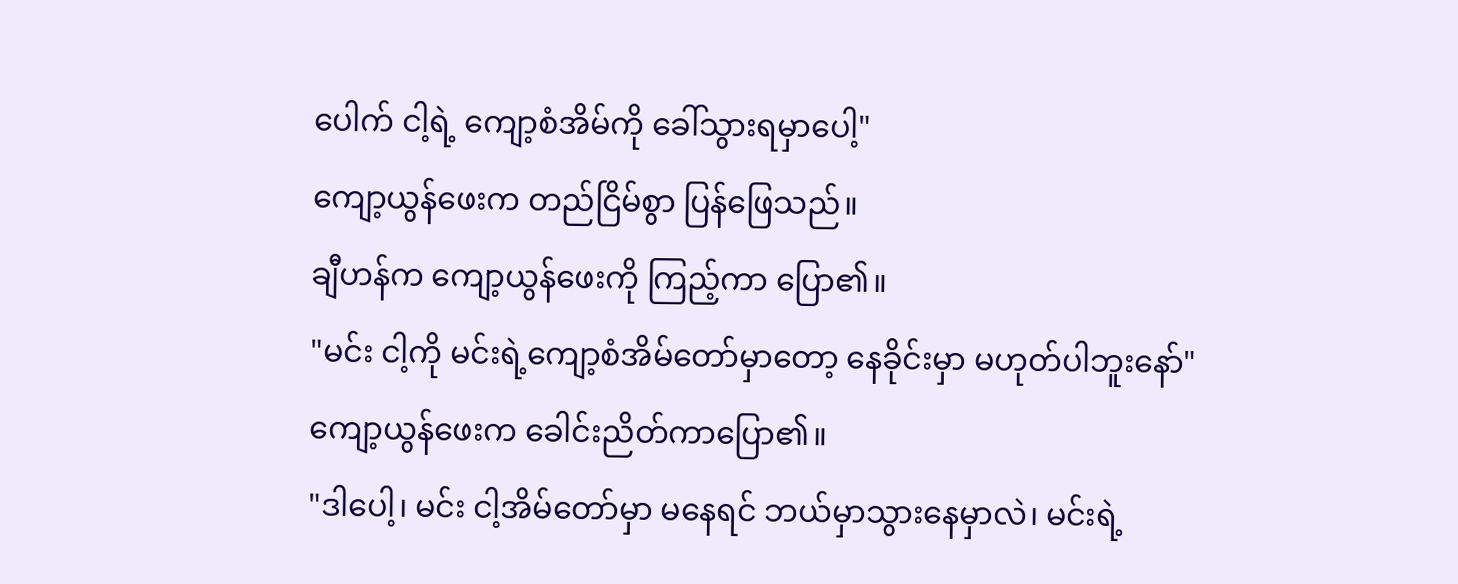ပေါက် ငါ့ရဲ့ ကျော့စံအိမ်ကို ခေါ်သွားရမှာပေါ့"
ကျော့ယွန်ဖေးက တည်ငြိမ်စွာ ပြန်ဖြေသည်။
ချီဟန်က ကျော့ယွန်ဖေးကို ကြည့်ကာ ပြော၏။
"မင်း ငါ့ကို မင်းရဲ့ကျော့စံအိမ်တော်မှာတော့ နေခိုင်းမှာ မဟုတ်ပါဘူးနော်"
ကျော့ယွန်ဖေးက ခေါင်းညိတ်ကာပြော၏။
"ဒါပေါ့၊ မင်း ငါ့အိမ်တော်မှာ မနေရင် ဘယ်မှာသွားနေမှာလဲ၊ မင်းရဲ့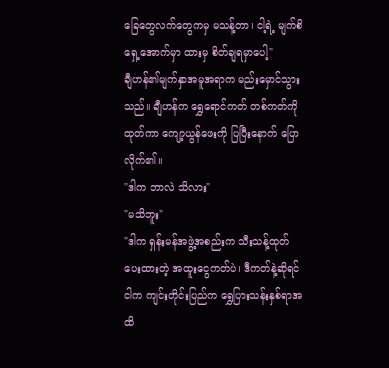ခြေတွေလက်တွေကမှ မသန့်တာ၊ ငါ့ရဲ့ မျက်စိရှေ့အောက်မှာ ထားမှ စိတ်ချရမှာပေါ့"
ချီဟန်၏မျက်နှာအမူအရာက မည်းမှောင်သွားသည်။ ချီဟန်က ရွှေရောင်ကတ် တစ်ကတ်ကို ထုတ်ကာ ကျော့ယွန်ဖေးကို ပြပြီးနောက် ပြောလိုက်၏။
"ဒါက ဘာလဲ သိလား"
"မသိဘူး"
"ဒါက ရှန်းမန်အဖွဲ့အစည်းက သီးသန့်ထုတ်ပေးထားတဲ့ အထူးငွေကတ်ပဲ၊ ဒီကတ်နဲ့ဆိုရင် ငါက ကျင်းတိုင်းပြည်က ရွှေပြားသန်းနှစ်ရာအထိ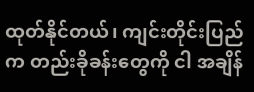ထုတ်နိုင်တယ်၊ ကျင်းတိုင်းပြည်က တည်းခိုခန်းတွေကို ငါ အချိန်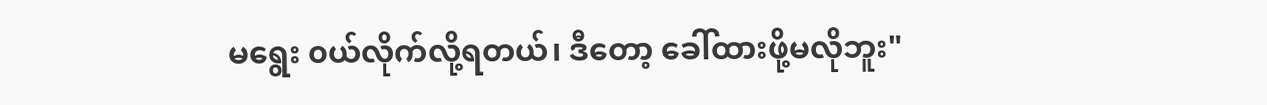မရွေး ၀ယ်လိုက်လို့ရတယ်၊ ဒီတော့ ခေါ်ထားဖို့မလိုဘူး"